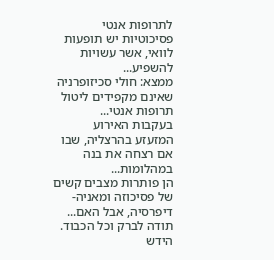לתרופות אנטי פסיכוטיות יש תופעות לוואי, אשר עשויות להשפיע...
ממצא: חולי סכיזופרניה שאינם מקפידים ליטול תרופות אנטי...
בעקבות האירוע המזעזע בהרצליה, שבו אם רצחה את בנה במהלומות...
הן פותרות מצבים קשים של פסיכוזה ומאניה-דיפרסיה, אבל האם...
תודה לברק וכל הכבוד. הידש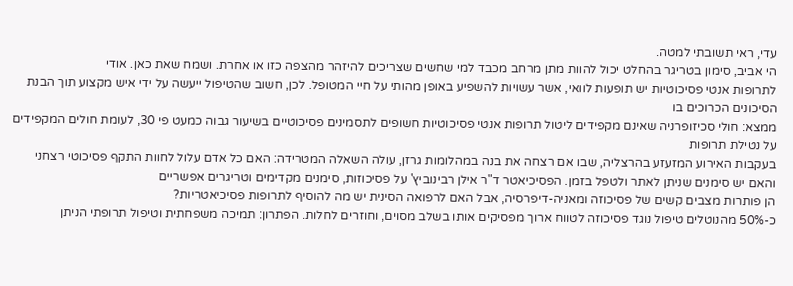עדי, ראי תשובתי למטה.
הי אביב, סימון בטריגר בהחלט יכול להוות מתן מרחב מכבד למי שחשים שצריכים להיזהר מהצפה כזו או אחרת. ושמח שאת כאן. אודי
לתרופות אנטי פסיכוטיות יש תופעות לוואי, אשר עשויות להשפיע באופן מהותי על חיי המטופל. לכן, חשוב שהטיפול ייעשה על ידי איש מקצוע תוך הבנת הסיכונים הכרוכים בו
ממצא: חולי סכיזופרניה שאינם מקפידים ליטול תרופות אנטי פסיכוטיות חשופים לתסמינים פסיכוטיים בשיעור גבוה כמעט פי 30, לעומת חולים המקפידים על נטילת תרופות
בעקבות האירוע המזעזע בהרצליה, שבו אם רצחה את בנה במהלומות גרזן, עולה השאלה המטרידה: האם כל אדם עלול לחוות התקף פסיכוטי רצחני והאם יש סימנים שניתן לאתר ולטפל בזמן. הפסיכיאטר ד"ר אילן רבינוביץ' על פסיכוזות, סימנים מקדימים וטריגרים אפשריים
הן פותרות מצבים קשים של פסיכוזה ומאניה-דיפרסיה, אבל האם לרפואה הסינית יש מה להוסיף לתרופות פסיכיאטריות?
כ-50% מהנוטלים טיפול נוגד פסיכוזה לטווח ארוך מפסיקים אותו בשלב מסוים, וחוזרים לחלות. הפתרון: תמיכה משפחתית וטיפול תרופתי הניתן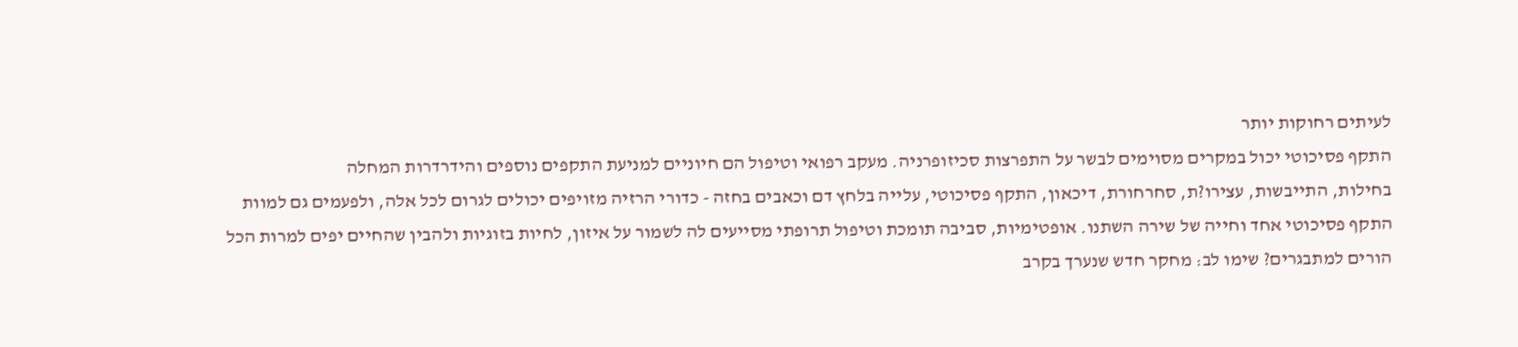לעיתים רחוקות יותר
התקף פסיכוטי יכול במקרים מסוימים לבשר על התפרצות סכיזופרניה. מעקב רפואי וטיפול הם חיוניים למניעת התקפים נוספים והידרדרות המחלה
בחילות, התייבשות, עצירו?ת, סחרחורת, דיכאון, התקף פסיכוטי, עלייה בלחץ דם וכאבים בחזה - כדורי הרזיה מזויפים יכולים לגרום לכל אלה, ולפעמים גם למוות
התקף פסיכוטי אחד וחייה של שירה השתנו. אופטימיות, סביבה תומכת וטיפול תרופתי מסייעים לה לשמור על איזון, לחיות בזוגיות ולהבין שהחיים יפים למרות הכל
הורים למתבגרים? שימו לב: מחקר חדש שנערך בקרב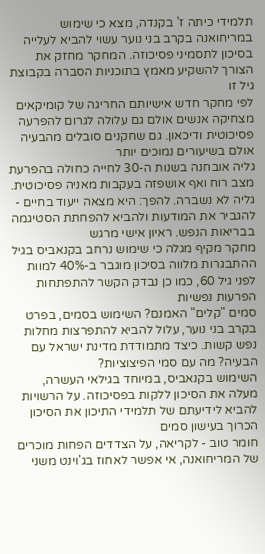תלמידי כיתה ז' בקנדה, מצא כי שימוש במריחואנה בקרב בני נוער עשוי להביא לעלייה בסיכון לתסמיני פסיכוזה. המחקר מחזק את הצורך להשקיע מאמץ בתוכניות הסברה בקבוצת גיל זו
לפי מחקר חדש אישיותם החריגה של קומיקאים מצחיקה אנשים אולם גם עלולה לגרום להפרעה פסיכוטית ודיכאון. גם שחקנים סובלים מהבעיה אולם בשיעורים נמוכים יותר
גליה אובחנה בשנות ה-30 לחייה כחולה בהפרעת מצב רוח ואף אושפזה בעקבות מאניה פסיכוטית. גליה לא נשברה. להפך: היא מצאה ייעוד בחיים - להגביר את המודעות ולהביא להפחתת הסטיגמה בבריאות הנפש. ראיון אישי מרגש
מחקר מקיף מגלה כי שימוש נרחב בקנאביס בגיל ההתבגרות מלווה בסיכון מוגבר ב-40% למוות לפני גיל 60, כמו כן נבדק הקשר להתפתחות הפרעות נפשיות
סמים "קלים" האמנם? השימוש בסמים, בפרט בקרב בני נוער, עלול להביא להתפרצות מחלות נפש קשות. כיצד מתמודדת מדינת ישראל עם הבעיה? מה עם סמי הפיצוציות?
השימוש בקנאביס, במיוחד בגילאי העשרה, מעלה את הסיכון ללקות בפסיכוזה. על הרשויות להביא לידיעתם של תלמידי התיכון את הסיכון הכרוך בעישון סמים
חומר טוב - לקריאה, על הצדדים הפחות מוכרים של המריחואנה, אי אפשר לאחוז בג'וינט משני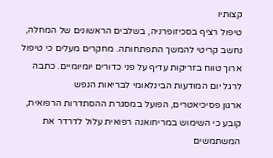קצותיו
טיפול רציף בסכיזופרניה, בשלבים הראשונים של המחלה, נחשב קריטי להמשך התפתחותה. מחקרים מעלים כי טיפול ארוך טווח בזריקות עדיף על פני כדורים יומיומיים. כתבה לרגל יום המודעות הבינלאומי לבריאות הנפש
ארגון פסיכיאטרים, הפועל במסגרת ההסתדרות הרפואית, קובע כי השימוש במריחואנה רפואית עלול לדרדר את המשתמשים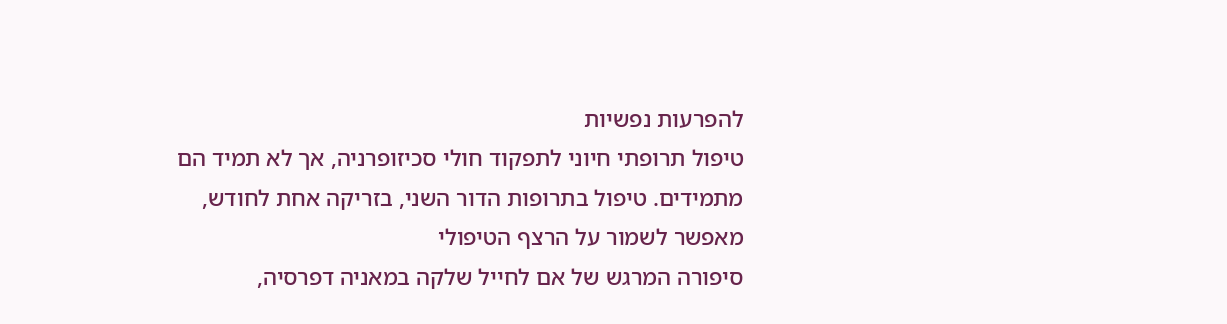להפרעות נפשיות
טיפול תרופתי חיוני לתפקוד חולי סכיזופרניה, אך לא תמיד הם מתמידים. טיפול בתרופות הדור השני, בזריקה אחת לחודש, מאפשר לשמור על הרצף הטיפולי
סיפורה המרגש של אם לחייל שלקה במאניה דפרסיה,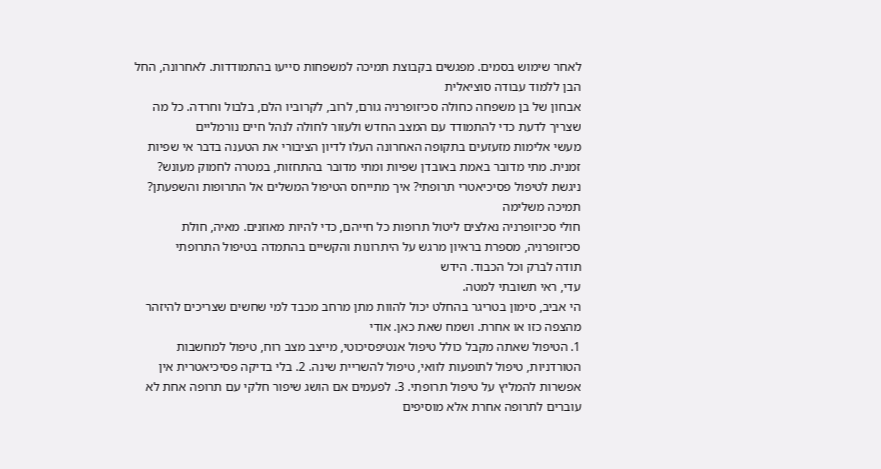לאחר שימוש בסמים. מפגשים בקבוצת תמיכה למשפחות סייעו בהתמודדות. לאחרונה, החל הבן ללמוד עבודה סוציאלית
אבחון של בן משפחה כחולה סכיזופרניה גורם, לרוב, לקרוביו הלם, בלבול וחרדה. כל מה שצריך לדעת כדי להתמודד עם המצב החדש ולעזור לחולה לנהל חיים נורמליים
מעשי אלימות מזעזעים בתקופה האחרונה העלו לדיון הציבורי את הטענה בדבר אי שפיות זמנית. מתי מדובר באמת באובדן שפיות ומתי מדובר בהתחזות, במטרה לחמוק מעונש?
ניגשת לטיפול פסיכיאטרי תרופתי? איך מתייחס הטיפול המשלים אל התרופות והשפעתן? תמיכה משלימה
חולי סכיזופרניה נאלצים ליטול תרופות כל חייהם, כדי להיות מאוזנים. מאיה, חולת סכיזופרניה, מספרת בראיון מרגש על היתרונות והקשיים בהתמדה בטיפול התרופתי
תודה לברק וכל הכבוד. הידש
עדי, ראי תשובתי למטה.
הי אביב, סימון בטריגר בהחלט יכול להוות מתן מרחב מכבד למי שחשים שצריכים להיזהר מהצפה כזו או אחרת. ושמח שאת כאן. אודי
1. הטיפול שאתה מקבל כולל טיפול אנטיפסיכוטי, מייצב מצב רוח, טיפול למחשבות הטורדניות, טיפול לתופעות לוואי, טיפול להשריית שינה. 2. בלי בדיקה פסיכיאטרית אין אפשרות להמליץ על טיפול תרופתי. 3. לפעמים אם הושג שיפור חלקי עם תרופה אחת לא עוברים לתרופה אחרת אלא מוסיפים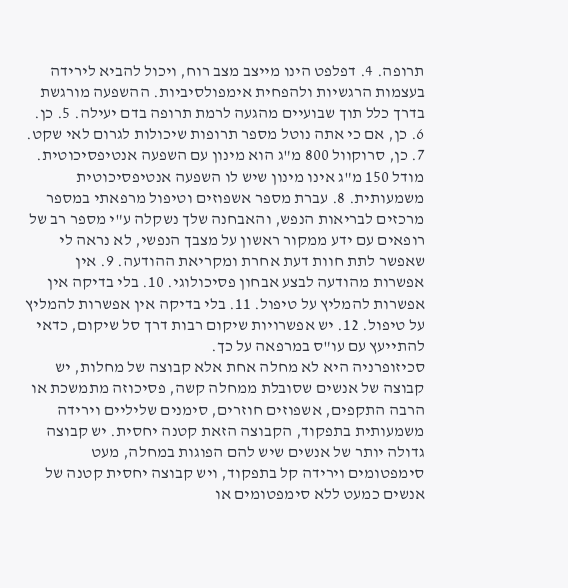תרופה. 4. דפלפט הינו מייצב מצב רוח, ויכול להביא לירידה בעצמות הרגשיות ולהפחית אימפולסיביות. ההשפעה מורגשת בדרך כלל תוך שבועיים מהגעה לרמת תרופה בדם יעילה. 5. כן. 6. כן, אם כי אתה נוטל מספר תרופות שיכולות לגרום לאי שקט. 7. כן, סרוקוול 800 מ"ג הוא מינון עם השפעה אנטיפסיכוטית. מודל 150 מ"ג אינו מינון שיש לו השפעה אנטיפסיכוטית משמעותית. 8. עברת מספר אשפוזים וטיפול מרפאתי במספר מרכזים לבריאות הנפש, והאבחנה שלך נשקלה ע"י מספר רב של רופאים עם ידע ממקור ראשון על מצבך הנפשי, לא נראה לי שאפשר לתת חוות דעת אחרת ומקריאת ההודעה. 9. אין אפשרות מהודעה לבצע אבחון פסיכולוגי. 10. בלי בדיקה אין אפשרות להמליץ על טיפול. 11. בלי בדיקה אין אפשרות להמליץ על טיפול. 12. יש אפשרויות שיקום רבות דרך סל שיקום, כדאי להתייעץ עם עו"ס במרפאה על כך.
סכיזופרניה היא לא מחלה אחת אלא קבוצה של מחלות, יש קבוצה של אנשים שסובלת ממחלה קשה, פסיכוזה מתמשכת או הרבה התקפים, אשפוזים חוזרים, סימנים שליליים וירידה משמעותית בתפקוד, הקבוצה הזאת קטנה יחסית. יש קבוצה גדולה יותר של אנשים שיש להם הפוגות במחלה, מעט סימפטומים וירידה קל בתפקוד, ויש קבוצה יחסית קטנה של אנשים כמעט ללא סימפטומים או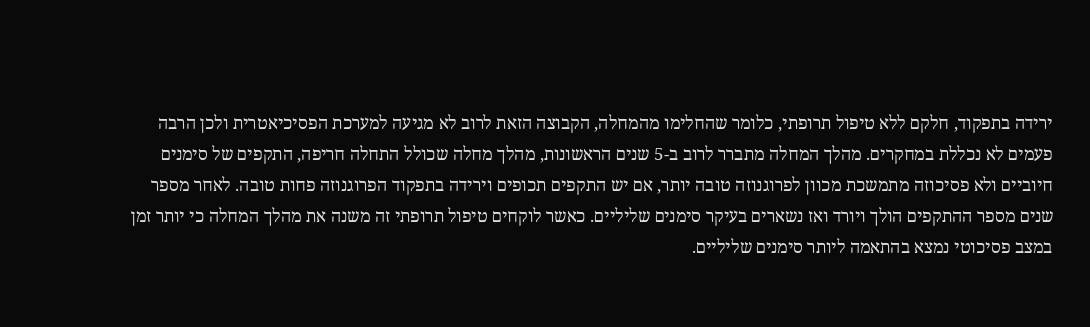ירידה בתפקוד, חלקם ללא טיפול תרופתי, כלומר שהחלימו מהמחלה, הקבוצה הזאת לרוב לא מגיעה למערכת הפסיכיאטרית ולכן הרבה פעמים לא נכללת במחקרים. מהלך המחלה מתברר לרוב ב-5 שנים הראשונות, מהלך מחלה שכולל התחלה חריפה, התקפים של סימנים חיוביים ולא פסיכוזה מתמשכת מכוון לפרוגנוזה טובה יותר, אם יש התקפים תכופים וירידה בתפקוד הפרוגנוזה פחות טובה. לאחר מספר שנים מספר ההתקפים הולך ויורד ואז נשארים בעיקר סימנים שליליים. כאשר לוקחים טיפול תרופתי זה משנה את מהלך המחלה כי יותר זמן במצב פסיכוטי נמצא בהתאמה ליותר סימנים שליליים.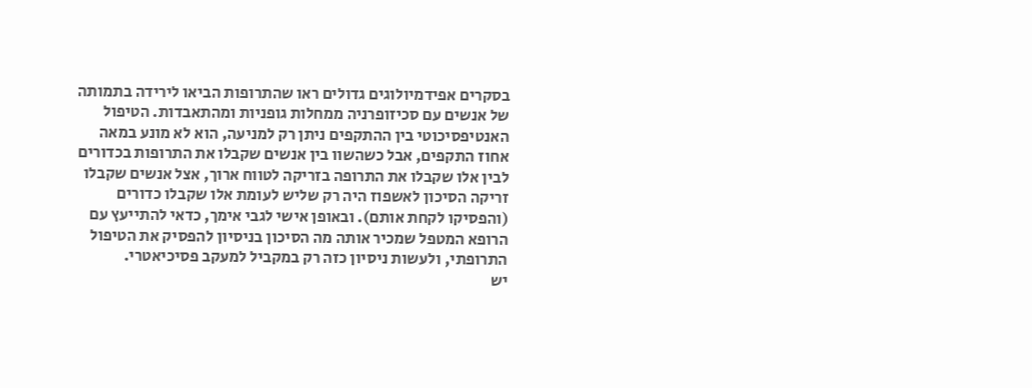בסקרים אפידמיולוגים גדולים ראו שהתרופות הביאו לירידה בתמותה של אנשים עם סכיזופרניה ממחלות גופניות ומהתאבדות. הטיפול האנטיפסיכוטי בין ההתקפים ניתן רק למניעה, הוא לא מונע במאה אחוז התקפים, אבל כשהשוו בין אנשים שקבלו את התרופות בכדורים לבין אלו שקבלו את התרופה בזריקה לטווח ארוך, אצל אנשים שקבלו זריקה הסיכון לאשפוז היה רק שליש לעומת אלו שקבלו כדורים (והפסיקו לקחת אותם). ובאופן אישי לגבי אימך, כדאי להתייעץ עם הרופא המטפל שמכיר אותה מה הסיכון בניסיון להפסיק את הטיפול התרופתי, ולעשות ניסיון כזה רק במקביל למעקב פסיכיאטרי.
יש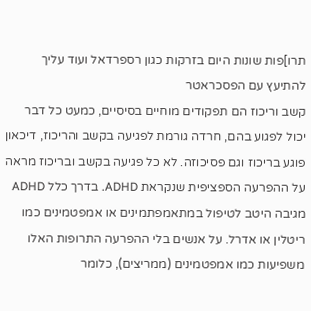תרו]פות שונות היום בזרקות כגון רספרדאל ועוד עליך להתיעץ עם הפסכראטר
קשב וריכוז הם תפקודים מוחיים בסיסיים, כמעט כל דבר יכול לפגוע בהם, חרדה גורמת לפגיעה בקשב והריכוז, דיכאון פוגע בריכוז וגם פסיכוזה. לא כל פגיעה בקשב ובריכוז מראה על ההפרעה הספציפית שנקראת ADHD. בדרך כלל ADHD מגיבה היטב לטיפול במתאמפתמינים או אמפטמינים כמו ריטלין או אדרל. על אנשים בלי ההפרעה התרופות האלו משפיעות כמו אמפטמינים (ממריצים), כלומר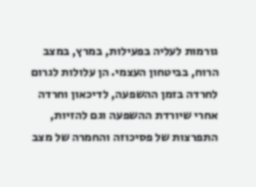גורמות לעליה בפעילות, במרץ, במצב הרוח, בביטחון העצמי. הן עלולות לגרום לחרדה בזמן ההשפעה, לדיכאון וחרדה אחרי שיורדת ההשפעה וגם להזיות, התפרצות של פסיכוזה והחמרה של מצב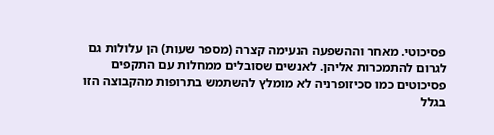פסיכוטי. מאחר וההשפעה הנעימה קצרה (מספר שעות) הן עלולות גם לגרום להתמכרות אליהן. לאנשים שסובלים ממחלות עם התקפים פסיכוטים כמו סכיזופרניה לא מומלץ להשתמש בתרופות מהקבוצה הזו בגלל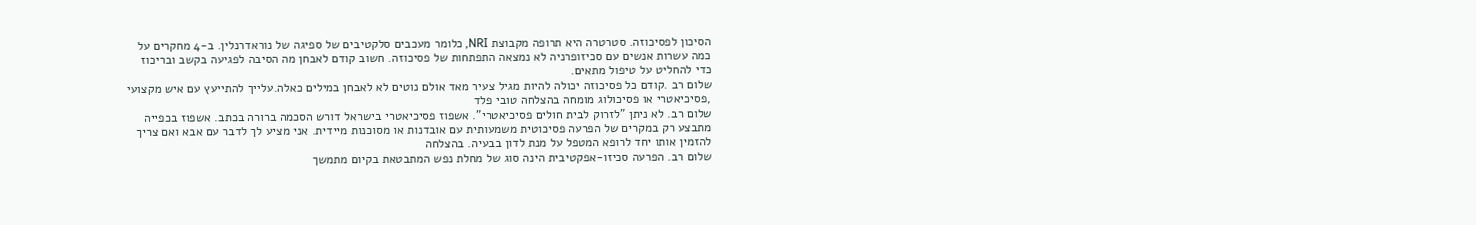הסיכון לפסיכוזה. סטרטרה היא תרופה מקבוצת NRI, כלומר מעכבים סלקטיבים של ספיגה של נוראדרנלין. ב-4 מחקרים על כמה עשרות אנשים עם סכיזופרניה לא נמצאה התפתחות של פסיכוזה. חשוב קודם לאבחן מה הסיבה לפגיעה בקשב ובריכוז כדי להחליט על טיפול מתאים.
שלום רב .קודם כל פסיכוזה יכולה להיות מגיל צעיר מאד אולם נוטים לא לאבחן במילים כאלה.עלייך להתייעץ עם איש מקצועי ,פסיכיאטרי או פסיכולוג מומחה בהצלחה טובי פלד
שלום רב. לא ניתן "לזרוק לבית חולים פסיכיאטרי". אשפוז פסיכיאטרי בישראל דורש הסכמה ברורה בכתב. אשפוז בכפייה מתבצע רק במקרים של הפרעה פסיכוטית משמעותית עם אובדנות או מסוכנות מיידית. אני מציע לך לדבר עם אבא ואם צריך להזמין אותו יחד לרופא המטפל על מנת לדון בבעיה. בהצלחה
שלום רב. הפרעה סכיזו-אפקטיבית הינה סוג של מחלת נפש המתבטאת בקיום מתמשך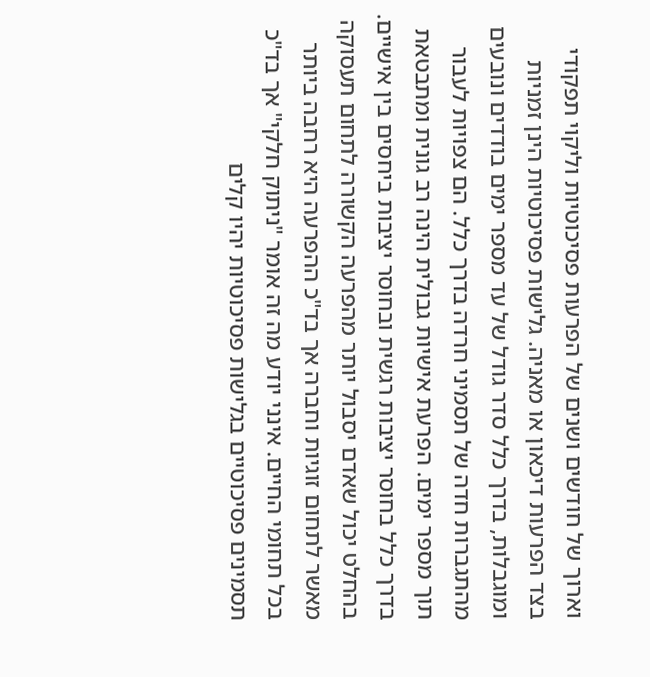וארוך של חודשים ושנים של הפרעות פסיכוטיות וליקוי תפקודי בצד הפרעות דיכאון או מאניה. גלישות פסיכוטיות הינן זמניות ומוגבלות, בדרך כלל סדר גודל של עד מספר ימים בודדים ונובעים מהתגברות חדה של תסמיני חרדה בדרך כלל. הם צפויות לעבור תוך מספר ימים. הפרעת אישיות גבולית הינה רב גונית ומתבטאת בדרך כלל בחוסר יציבות רגשית ובחוסר יציבות ביחסים בין אישיים. בהחלט יכול שאדם יסבול יותר מהפרעה הקשורה לתחום תעסוקה מאשר לתחום זוגיות וחברה אך בד"כ ההפרעה היא רחבה ביותר בכל תחומי החיים. אינני יודע מה זה אומר "ניתוק חלקי" אך בד"כ תסמינים פסיכוטיים בגלישות פסיכוטיות יהיו קלים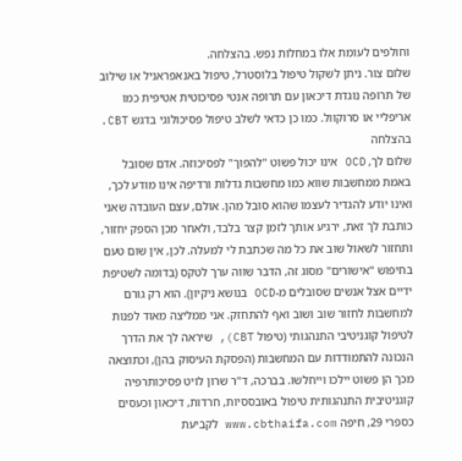וחולפים לעומת אלו במחלות נפש. בהצלחה.
שלום צור. ניתן לשקול טיפול בלוסטרל, טיפול באנאפראניל או שילוב של תרופה נוגדת דיכאון עם תרופה אנטי פסיכוטית אטיפית כמו אריפליי או סרוקוול. כמו כן כדאי לשלב טיפול פסיכולוגי בדגש CBT. בהצלחה
שלום לך, OCD אינו יכול פשוט "להפוך" לפסיכוזה. אדם שסובל באמת ממחשבות שווא כמו מחשבות גדלות ורדיפה אינו מודע לכך, ואינו יודע להגדיר לעצמו שהוא סובל מהן. אולם, עצם העובדה שאני כותבת לך זאת, ירגיע אותך לזמן קצר בלבד, ולאחר מכן הספק יחזור, ותחזור לשאול שוב את כל מה שכתבת לי למעלה. לכן, אין שום טעם בחיפוש "אישורים" מסוג זה, הדבר שווה ערך לטקס (בדומה לשטיפת ידיים אצל אנשים שסובלים מ-OCD בנושא ניקיון). הוא רק גורם למחשבות לחזור שוב ושוב ואף להתחזק. אני ממליצה מאוד לפנות לטיפול קוגניטיבי התנהגותי (טיפול CBT), שיראה לך את הדרך הנכונה להתמודדות עם המחשבות (הפסקת העיסוק בהן), וכתוצאה מכך הן פשוט יילכו וייחלשו. בברכה, ד"ר שרון לויט פסיכותרפיה קוגניטיבית התנהגותית טיפול באובססיות, חרדות, דיכאון וכעסים כספרי 29, חיפה www.cbthaifa.com לקביעת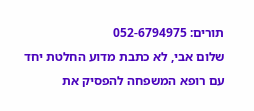תורים: 052-6794975
שלום אבי, לא כתבת מדוע החלטת יחד עם רופא המשפחה להפסיק את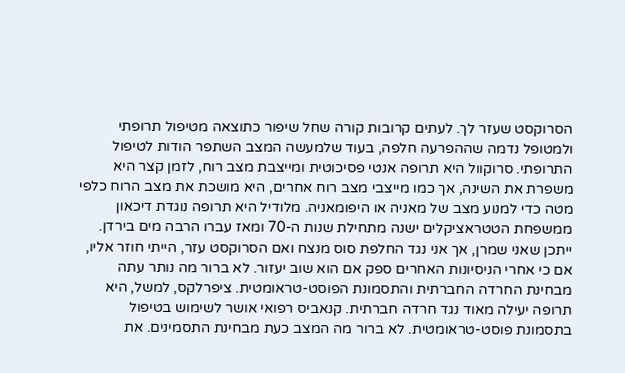הסרוקסט שעזר לך. לעתים קרובות קורה שחל שיפור כתוצאה מטיפול תרופתי ולמטופל נדמה שההפרעה חלפה, בעוד שלמעשה המצב השתפר הודות לטיפול התרופתי. סרוקוול היא תרופה אנטי פסיכוטית ומייצבת מצב רוח, לזמן קצר היא משפרת את השינה, אך כמו מייצבי מצב רוח אחרים, היא מושכת את מצב הרוח כלפי מטה כדי למנוע מצב של מאניה או היפומאניה. מלודיל היא תרופה נוגדת דיכאון ממשפחת הטטראציקלים ישנה מתחילת שנות ה-70 ומאז עברו הרבה מים בירדן. ייתכן שאני שמרן, אך אני נגד החלפת סוס מנצח ואם הסרוקסט עזר, הייתי חוזר אליו, אם כי אחרי הניסיונות האחרים ספק אם הוא שוב יעזור. לא ברור מה נותר עתה מבחינת החרדה החברתית והתסמונת הפוסט-טראומטית. ציפרלקס, למשל, היא תרופה יעילה מאוד נגד חרדה חברתית. קנאביס רפואי אושר לשימוש בטיפול בתסמונת פוסט-טראומטית. לא ברור מה המצב כעת מבחינת התסמינים. את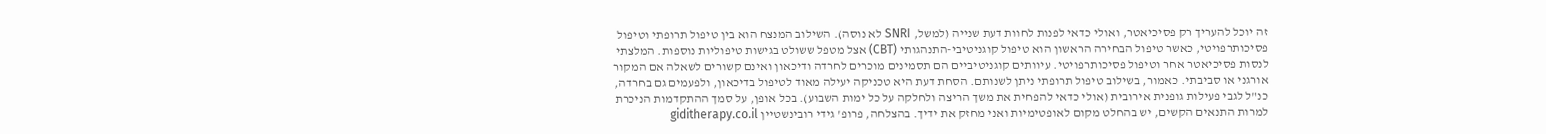זה יוכל להעריך רק פסיכיאטר, ואולי כדאי לפנות לחוות דעת שנייה (למשל, SNRI לא נוסה). השילוב המנצח הוא בין טיפול תרופתי וטיפול פסיכותרפויטי, כאשר טיפול הבחירה הראשון הוא טיפול קוגניטיבי-התנהגותי (CBT) אצל מטפל ששולט בגישות טיפוליות נוספות. המלצתי לנסות פסיכיאטר אחר וטיפול פסיכותרפויטי. עיוותים קוגניטיביים הם תסמינים מוכרים לחרדה ודיכאון ואינם קשורים לשאלה אם המקור אורגני או סביבתי. כאמור, בשילוב טיפול תרופתי ניתן לשנותם. הסחת דעת היא טכניקה יעילה מאוד לטיפול בדיכאון, ולפעמים גם בחרדה, כנ"ל לגבי פעילות גופנית אירובית (אולי כדאי להפחית את משך הריצה ולחלקה על כל ימות השבוע). בכל אופן, על סמך ההתקדמות הניכרת למרות התנאים הקשים, יש בהחלט מקום לאופטימיות ואני מחזק את ידיך. בהצלחה, פרופ' גידי רובינשטיין giditherapy.co.il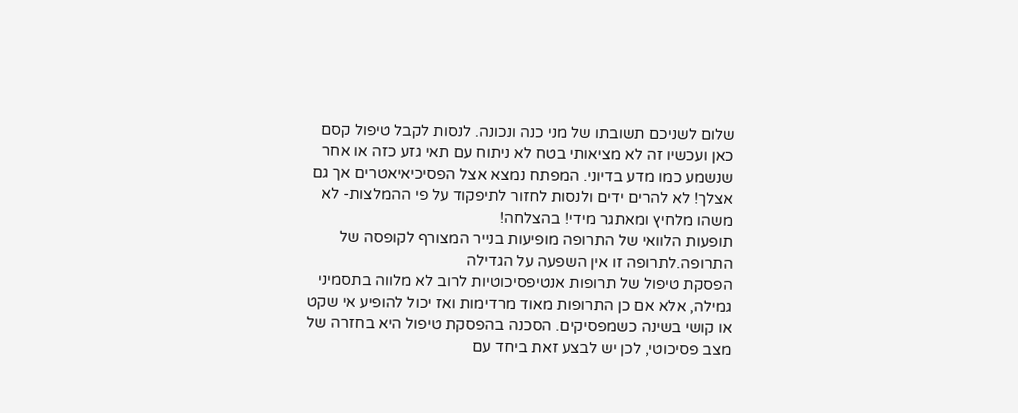שלום לשניכם תשובתו של מני כנה ונכונה. לנסות לקבל טיפול קסם כאן ועכשיו זה לא מציאותי בטח לא ניתוח עם תאי גזע כזה או אחר שנשמע כמו מדע בדיוני. המפתח נמצא אצל הפסיכיאיאטרים אך גם אצלך! לא להרים ידים ולנסות לחזור לתיפקוד על פי ההמלצות- לא משהו מלחיץ ומאתגר מידי! בהצלחה!
תופעות הלוואי של התרופה מופיעות בנייר המצורף לקופסה של התרופה.לתרופה זו אין השפעה על הגדילה
הפסקת טיפול של תרופות אנטיפסיכוטיות לרוב לא מלווה בתסמיני גמילה, אלא אם כן התרופות מאוד מרדימות ואז יכול להופיע אי שקט או קושי בשינה כשמפסיקים. הסכנה בהפסקת טיפול היא בחזרה של מצב פסיכוטי, לכן יש לבצע זאת ביחד עם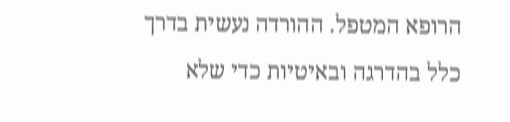הרופא המטפל. ההורדה נעשית בדרך כלל בהדרגה ובאיטיות כדי שלא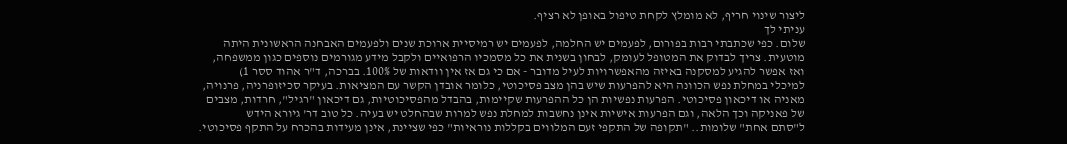ליצור שינוי חריף, לא מומלץ לקחת טיפול באופן לא רציף.
עניתי לך
שלום. כפי שכתבתי רבות בפורום, לפעמים יש החלמה, לפעמים יש רמיסיית ארוכת שנים ולפעמים האבחנה הראשונית היתה מוטעית. צריך לבדוק את המטופל לעומק, לבחון בשנית את כל מסמכיו הרפואיים ולקבל מידע מגורמים נוספים כגון ממשפחה, ואז אפשר להגיע למסקנה באיזה מהאפשרויות לעיל מדובר - אם כי גם אז אין וודאות של 100%. בברכה, ד"ר אהוד ססר 1)
למיכלי במחלת נפש הכוונה היא להפרעות שיש בהן מצב פסיכוטי, כלומר אובדן הקשר עם המציאות. בעיקר סכיזופרניה, פרנויה, מאניה או דיכאון פסיכוטי. הפרעות נפשיות הן כל ההפרעות שקיימות, בהבדל מהפסיכוטיות, גם דיכאון "רגיל", חרדות, מצבים של פאניקה וכך הלאה, וגם הפרעות אישיות אינן נחשבות למחלת נפש למרות שבהחלט יש בעיה. כל טוב דר' גיורא הידש
ל"סתם אחת" שלומות.. "תקופה של התקפי זעם המלווים בקללות נוראיות" כפי שציינת, אינן מעידות בהכרח על התקף פסיכוטי.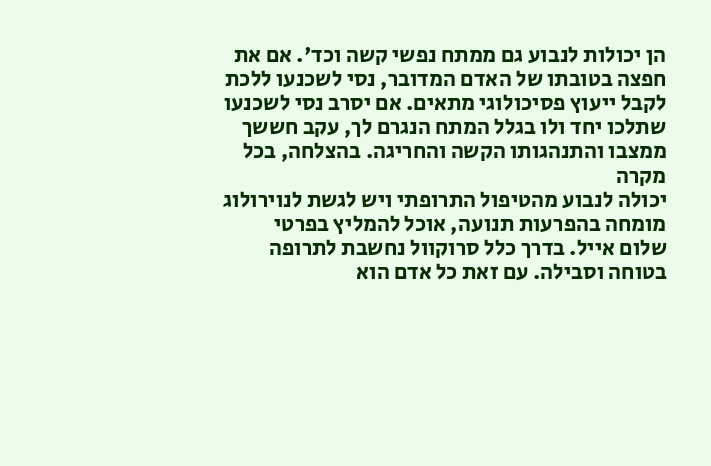הן יכולות לנבוע גם ממתח נפשי קשה וכד'. אם את חפצה בטובתו של האדם המדובר, נסי לשכנעו ללכת לקבל ייעוץ פסיכולוגי מתאים. אם יסרב נסי לשכנעו שתלכו יחד ולו בגלל המתח הנגרם לך, עקב חששך ממצבו והתנהגותו הקשה והחריגה. בהצלחה, בכל מקרה
יכולה לנבוע מהטיפול התרופתי ויש לגשת לנוירולוג מומחה בהפרעות תנועה, אוכל להמליץ בפרטי
שלום אייל. בדרך כלל סרוקוול נחשבת לתרופה בטוחה וסבילה. עם זאת כל אדם הוא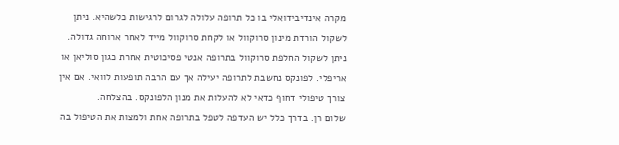מקרה אינדיבידואלי בו כל תרופה עלולה לגרום לרגישות כלשהיא. ניתן לשקול הורדת מינון סרוקוול או לקחת סרוקוול מייד לאחר ארוחה גדולה. ניתן לשקול החלפת סרוקוול בתרופה אנטי פסיכוטית אחרת כגון סוליאן או אריפלי. לפונקס נחשבת לתרופה יעילה אך עם הרבה תופעות לוואי. אם אין צורך טיפולי דחוף כדאי לא להעלות את מנון הלפונקס. בהצלחה.
שלום רן. בדרך כלל יש העדפה לטפל בתרופה אחת ולמצות את הטיפול בה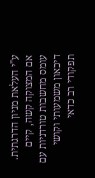ע"י העלאת מניון הדרגתית. אם המצוקה קשה, קיים עומס מחשבות טורדניות עם דיכאון משמעותי וקושי תפקודי רב כדאי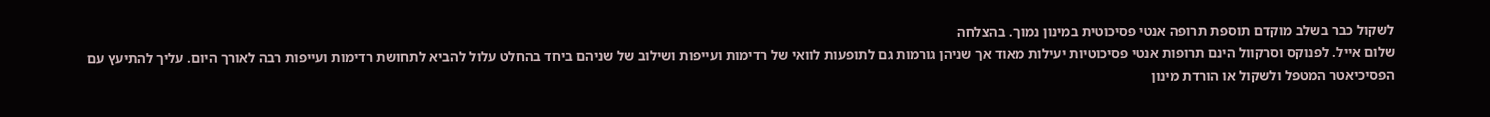לשקול כבר בשלב מוקדם תוספת תרופה אנטי פסיכוטית במינון נמוך. בהצלחה
שלום אייל. לפנוקס וסרקוול הינם תרופות אנטי פסיכוטיות יעילות מאוד אך שניהן גורמות גם לתופעות לוואי של רדימות ועייפות ושילוב של שניהם ביחד בהחלט עלול להביא לתחושת רדימות ועייפות רבה לאורך היום. עליך להתיעץ עם הפסיכיאטר המטפל ולשקול או הורדת מינון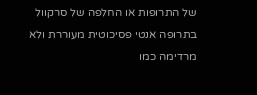של התרופות או החלפה של סרקוול בתרופה אנטי פסיכוטית מעוררת ולא מרדימה כמו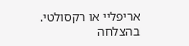אריפליי או רקסולטי. בהצלחה